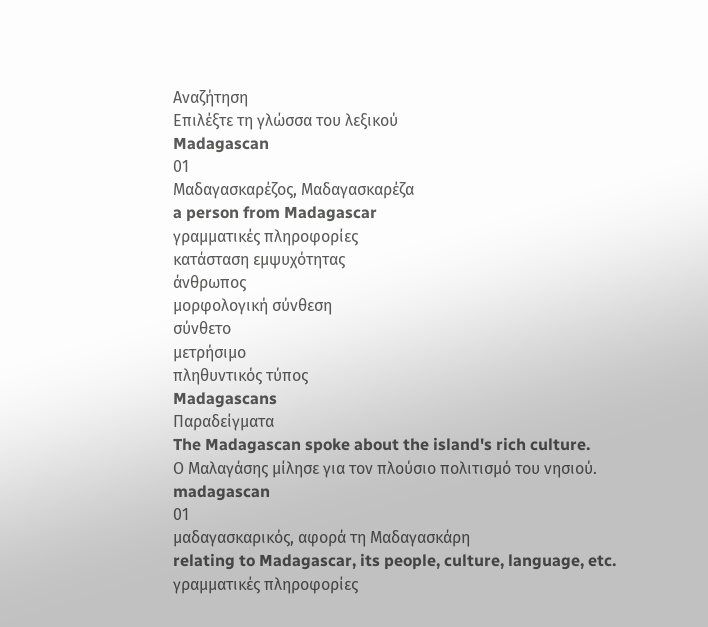Αναζήτηση
Επιλέξτε τη γλώσσα του λεξικού
Madagascan
01
Μαδαγασκαρέζος, Μαδαγασκαρέζα
a person from Madagascar
γραμματικές πληροφορίες
κατάσταση εμψυχότητας
άνθρωπος
μορφολογική σύνθεση
σύνθετο
μετρήσιμο
πληθυντικός τύπος
Madagascans
Παραδείγματα
The Madagascan spoke about the island's rich culture.
Ο Μαλαγάσης μίλησε για τον πλούσιο πολιτισμό του νησιού.
madagascan
01
μαδαγασκαρικός, αφορά τη Μαδαγασκάρη
relating to Madagascar, its people, culture, language, etc.
γραμματικές πληροφορίες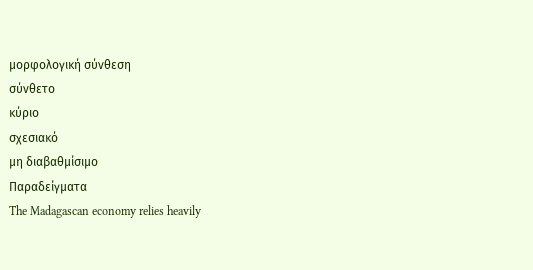μορφολογική σύνθεση
σύνθετο
κύριο
σχεσιακό
μη διαβαθμίσιμο
Παραδείγματα
The Madagascan economy relies heavily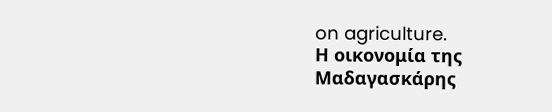on agriculture.
Η οικονομία της Μαδαγασκάρης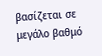βασίζεται σε μεγάλο βαθμό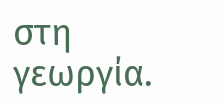στη γεωργία.